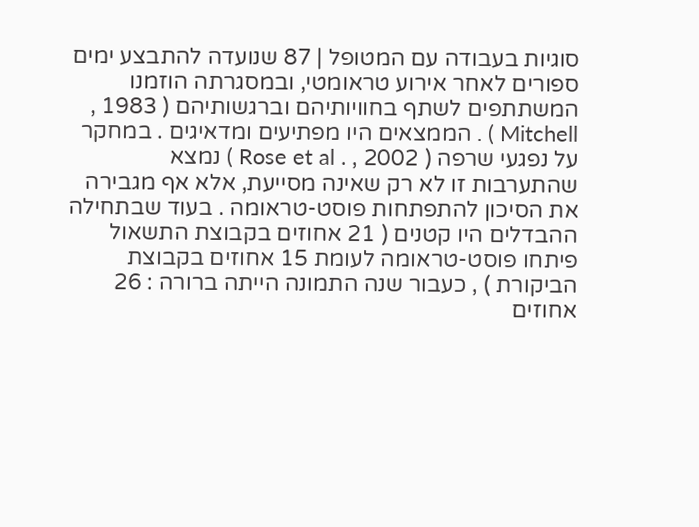סוגיות בעבודה עם המטופל | 87 שנועדה להתבצע ימים ספורים לאחר אירוע טראומטי, ובמסגרתה הוזמנו המשתתפים לשתף בחוויותיהם וברגשותיהם ( 1983 , Mitchell ) . הממצאים היו מפתיעים ומדאיגים . במחקר על נפגעי שרפה ( 2002 , . Rose et al ) נמצא שהתערבות זו לא רק שאינה מסייעת, אלא אף מגבירה את הסיכון להתפתחות פוסט-טראומה . בעוד שבתחילה ההבדלים היו קטנים ( 21 אחוזים בקבוצת התשאול פיתחו פוסט-טראומה לעומת 15 אחוזים בקבוצת הביקורת ) , כעבור שנה התמונה הייתה ברורה : 26 אחוזים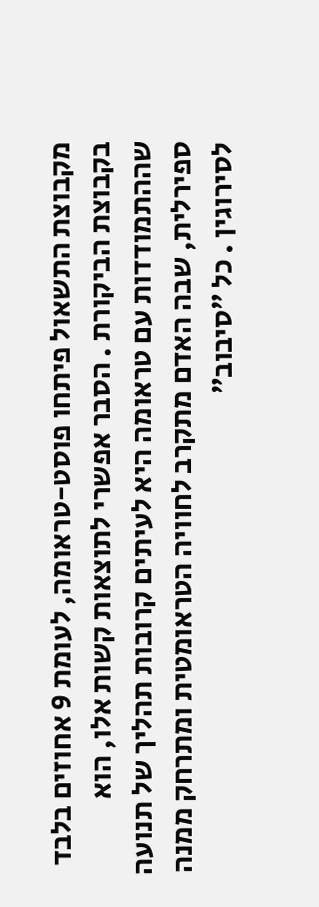מקבוצת התשאול פיתחו פוסט-טראומה, לעומת 9 אחוזים בלבד בקבוצת הביקורת . הסבר אפשרי לתוצאות קשות אלו, הוא שההתמודדות עם טראומה היא לעיתים קרובות תהליך של תנועה ספירלית, שבה האדם מתקרב לחוויה הטראומטית ומתרחק ממנה לסירוגין . כל ״סיבוב״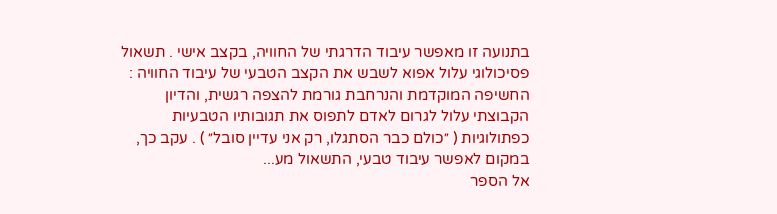בתנועה זו מאפשר עיבוד הדרגתי של החוויה, בקצב אישי . תשאול פסיכולוגי עלול אפוא לשבש את הקצב הטבעי של עיבוד החוויה : החשיפה המוקדמת והנרחבת גורמת להצפה רגשית, והדיון הקבוצתי עלול לגרום לאדם לתפוס את תגובותיו הטבעיות כפתולוגיות ( ״כולם כבר הסתגלו, רק אני עדיין סובל״ ) . עקב כך, במקום לאפשר עיבוד טבעי, התשאול מע...
אל הספר